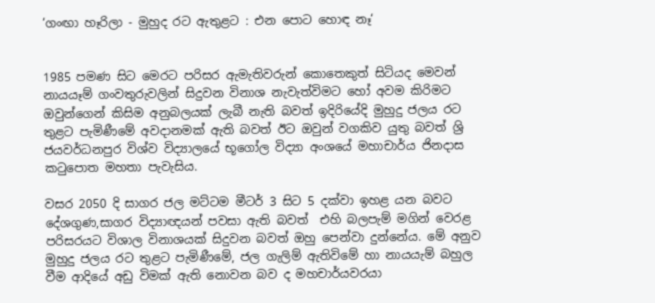‘ගංඟා හෑරිලා - මුහුද රට ඇතුළට : එන පොට හොඳ නෑ‘


1985 පමණ සිට මෙරට පරිසර ඇමැතිවරුන් කොතෙකුත් සිටියද මෙවන් නායයෑම් ගංවතුරුවලින් සිදුවන විනාශ නැවැත්විමට හෝ අවම කිරිමට ඔවුන්ගෙන් කිසිම අනුබලයක් ලැබී නැති බවත් ඉදිරියේදි මුහුදු ජලය රට තුළට පැමිණීමේ අවදානමක් ඇති බවත් ඊට ඔවුන් වගකිව යුතු බවත් ශ්‍රි ජයවර්ධනපුර විශ්ව විද්‍යාලයේ භූගෝල විද්‍යා අංශයේ මහාචාර්ය ජිනදාස කටුපොත මහතා පැවැසිය.

වසර 2050 දි සාගර ජල මට්ටම මීටර් 3 සිට 5 දක්වා ඉහළ යන බවට දේශගුණ,සාගර විද්‍යාඥයන් පවසා ඇති බවත්  එහි බලපැම් මගින් වෙරළ පරිසරයට විශාල විනාශයක් සිදුවන බවත් ඔහු පෙන්වා දුන්නේය. මේ අනුව මුහුදු ජලය රට තුළට පැමිණීමේ, ජල ගැලිම් ඇතිවිමේ හා නායයැම් බහුල වීම ආදියේ අඩු විමක් ඇති නොවන බව ද මහචාර්යවරයා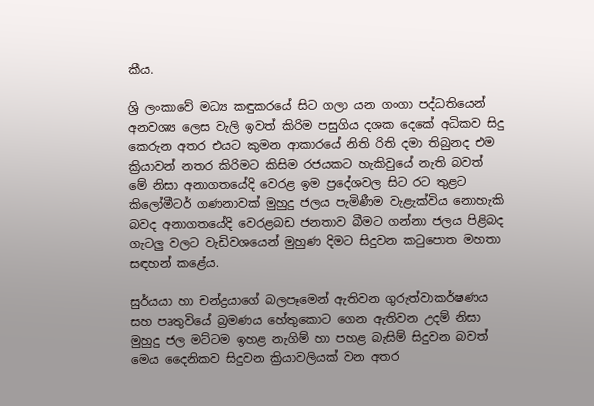කීය.

ශ්‍රි ලංකාවේ මධ්‍ය කඳුකරයේ සිට ගලා යන ගංගා පද්ධතියෙන් අනවශ්‍ය ලෙස වැලි ඉවත් කිරිම පසුගිය දශක දෙකේ අධිකව සිදු කෙරුන අතර එයට කුමන ආකාරයේ නිති රිති දමා තිබුනද එම ක්‍රියාවන් නතර කිරිමට කිසිම රජයකට හැකිවුයේ නැති බවත්  මේ නිසා අනාගතයේදි වෙරළ ඉම ප්‍රදේශවල සිට රට තුළට කිලෝමීටර් ගණනාවක් මුහුදු ජලය පැමිණීම වැළැක්විය නොහැකි බවද අනාගතයේදි වෙරළබඩ ජනතාව බීමට ගන්නා ජලය පිළිබද ගැටලු වලට වැඩිවශයෙන් මුහුණ දිමට සිදුවන කටුපොත මහතා සඳහන් කළේය.

සුර්යයා හා චන්ද්‍රයාගේ බලපෑමෙන් ඇතිවන ගුරුත්වාකර්ෂණය සහ පෘතුවියේ බ්‍රමණය හේතුකොට ගෙන ඇතිවන උදම් නිසා මුහුදු ජල මට්ටම ඉහළ නැගිම් හා පහළ බැසිම් සිදුවන බවත් මෙය දෛනිකව සිදුවන ක්‍රියාවලියක් වන අතර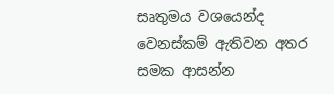සෘතුමය වශයෙන්ද වෙනස්කම් ඇතිවන අතර සමක ආසන්න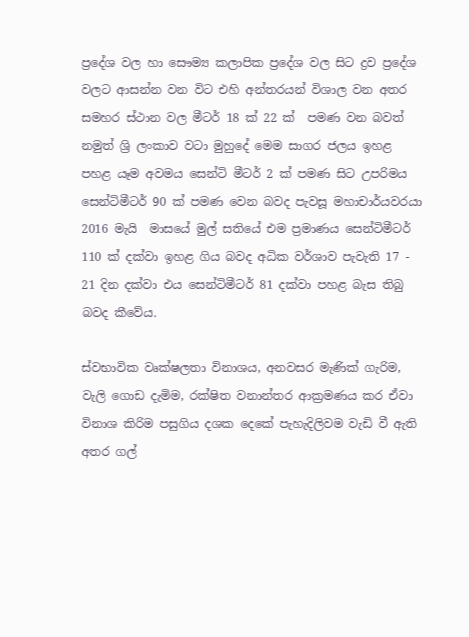ප්‍ර‍දේශ වල හා සෞම්‍ය කලාපික ප්‍රදේශ වල සිට ද්‍රව ප්‍රදේශ වලට ආසන්න වන විට එහි අන්තරයන් විශාල වන අතර සමහර ස්ථාන වල මීටර් 18 ක් 22 ක්  පමණ වන බවත් නමුත් ශ්‍රි ලංකාව වටා මුහුදේ මෙම සාගර ජලය ඉහළ පහළ යෑම අවමය සෙන්ටි මීටර් 2 ක් පමණ සිට උපරිමය සෙන්ටිමීටර් 90 ක් පමණ වෙන බවද පැවසූ මහාචාර්යවරයා  2016 මැයි  මාසයේ මුල් සතියේ එම ප්‍රමාණය සෙන්ටිමීටර් 110 ක් දක්වා ඉහළ ගිය බවද අධික වර්ශාව පැවැති 17 - 21 දින දක්වා එය සෙන්ටිමීටර් 81 දක්වා පහළ බැස තිබු බවද කීවේය.

ස්වභාවික වෘක්ෂලතා විනාශය, අනවසර මැණික් ගැරිම, වැලි ගොඩ දැමිම, රක්ෂිත වනාන්තර ආක්‍රමණය කර ඒවා විනාශ කිරිම පසුගිය දශක දෙකේ පැහැදිලිවම වැඩි වී ඇති අතර ගල්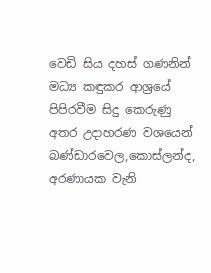වෙඩි සිය දහස් ගණනින් මධ්‍ය කඳුකර ආශ්‍රයේ පිපිරවීම සිදු කෙරුණු අතර උදාහරණ වශයෙන් බණ්ඩාරවෙල,කොස්ලන්ද, අරණායක වැනි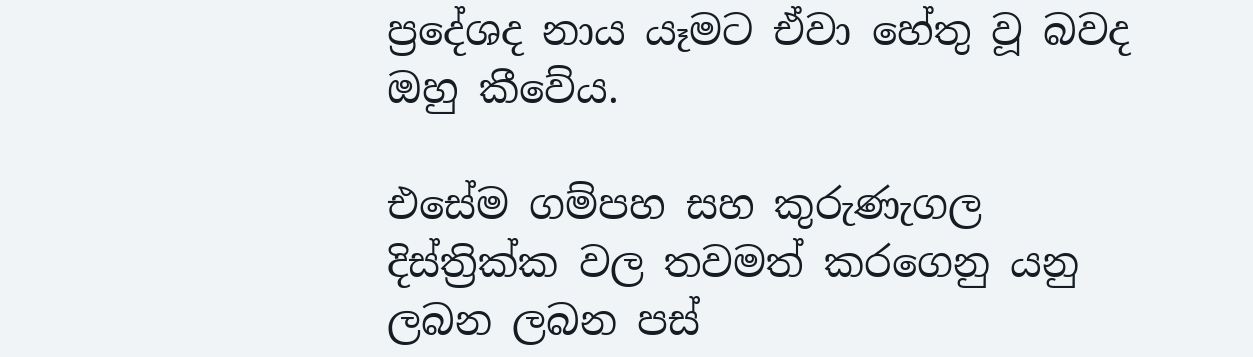ප්‍රදේශද නාය යෑමට ඒවා හේතු වූ බවද ඔහු කීවේය.

එසේම ගම්පහ සහ කුරුණැගල දිස්ත්‍රික්ක වල තවමත් කරගෙනු යනු  ලබන ලබන පස්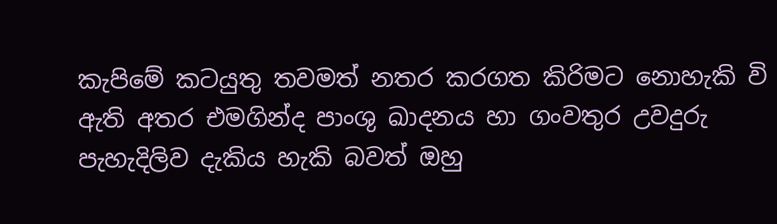කැපිමේ කටයුතු තවමත් නතර කරගත කිරිමට නොහැකි වි ඇති අතර එමගින්ද පාංශු ඛාදනය හා ගංවතුර උවදුරු පැහැදිලිව දැකිය හැකි බවත් ඔහු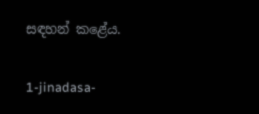සඳහන් කළේය.

1-jinadasa-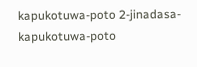kapukotuwa-poto 2-jinadasa-kapukotuwa-poto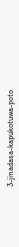3-jinadasa-kapukotuwa-poto